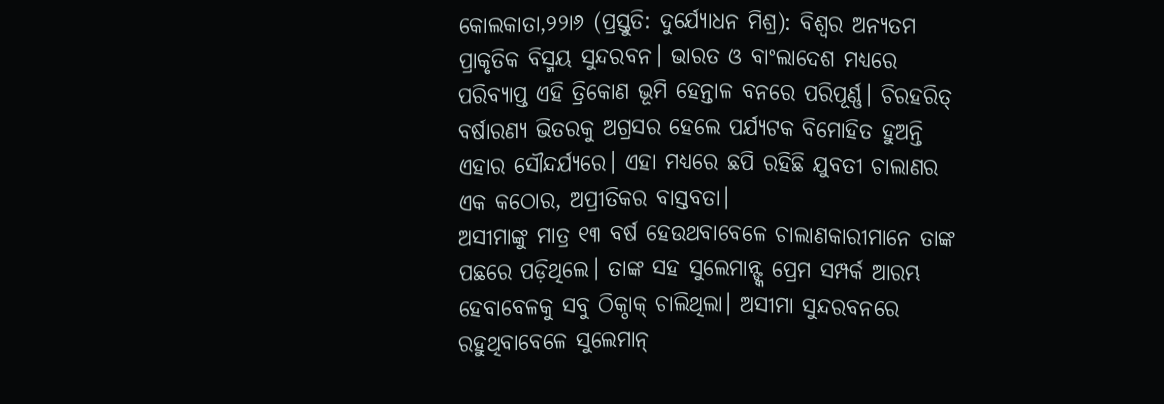କୋଲକାତା,୨୨ା୬ (ପ୍ରସ୍ତୁତି: ଦୁର୍ଯ୍ୟୋଧନ ମିଶ୍ର): ବିଶ୍ୱର ଅନ୍ୟତମ ପ୍ରାକୃତିକ ବିସ୍ମୟ ସୁନ୍ଦରବନ। ଭାରତ ଓ ବାଂଲାଦେଶ ମଧ୍ୟରେ ପରିବ୍ୟାପ୍ତ ଏହି ତ୍ରିକୋଣ ଭୂମି ହେନ୍ତାଳ ବନରେ ପରିପୂର୍ଣ୍ଣ। ଚିରହରିତ୍ ବର୍ଷାରଣ୍ୟ ଭିତରକୁ ଅଗ୍ରସର ହେଲେ ପର୍ଯ୍ୟଟକ ବିମୋହିତ ହୁଅନ୍ତି ଏହାର ସୌନ୍ଦର୍ଯ୍ୟରେ। ଏହା ମଧ୍ୟରେ ଛପି ରହିଛି ଯୁବତୀ ଚାଲାଣର ଏକ କଠୋର, ଅପ୍ରୀତିକର ବାସ୍ତବତା।
ଅସୀମାଙ୍କୁ ମାତ୍ର ୧୩ ବର୍ଷ ହେଉଥବାବେଳେ ଚାଲାଣକାରୀମାନେ ତାଙ୍କ ପଛରେ ପଡ଼ିଥିଲେ। ତାଙ୍କ ସହ ସୁଲେମାନ୍ଙ୍କ ପ୍ରେମ ସମ୍ପର୍କ ଆରମ୍ଭ ହେବାବେଳକୁ ସବୁ ଠିକ୍ଠାକ୍ ଚାଲିଥିଲା। ଅସୀମା ସୁନ୍ଦରବନରେ ରହୁଥିବାବେଳେ ସୁଲେମାନ୍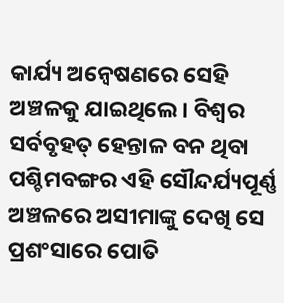କାର୍ଯ୍ୟ ଅନ୍ବେଷଣରେ ସେହି ଅଞ୍ଚଳକୁ ଯାଇଥିଲେ। ବିଶ୍ୱର ସର୍ବବୃହତ୍ ହେନ୍ତାଳ ବନ ଥିବା ପଶ୍ଚିମବଙ୍ଗର ଏହି ସୌନ୍ଦର୍ଯ୍ୟପୂର୍ଣ୍ଣ ଅଞ୍ଚଳରେ ଅସୀମାଙ୍କୁ ଦେଖି ସେ ପ୍ରଶଂସାରେ ପୋତି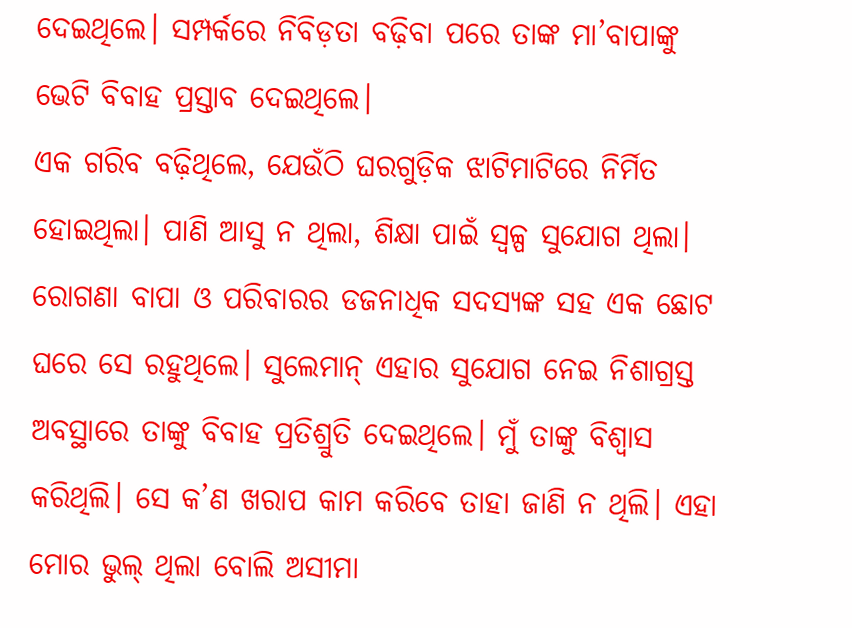ଦେଇଥିଲେ। ସମ୍ପର୍କରେ ନିବିଡ଼ତା ବଢ଼ିବା ପରେ ତାଙ୍କ ମା’ବାପାଙ୍କୁ ଭେଟି ବିବାହ ପ୍ରସ୍ତାବ ଦେଇଥିଲେ।
ଏକ ଗରିବ ବଢ଼ିଥିଲେ, ଯେଉଁଠି ଘରଗୁଡ଼ିକ ଝାଟିମାଟିରେ ନିର୍ମିତ ହୋଇଥିଲା। ପାଣି ଆସୁ ନ ଥିଲା, ଶିକ୍ଷା ପାଇଁ ସ୍ବଳ୍ପ ସୁଯୋଗ ଥିଲା। ରୋଗଣା ବାପା ଓ ପରିବାରର ଡଜନାଧିକ ସଦସ୍ୟଙ୍କ ସହ ଏକ ଛୋଟ ଘରେ ସେ ରହୁଥିଲେ। ସୁଲେମାନ୍ ଏହାର ସୁଯୋଗ ନେଇ ନିଶାଗ୍ରସ୍ତ ଅବସ୍ଥାରେ ତାଙ୍କୁ ବିବାହ ପ୍ରତିଶ୍ରୁତି ଦେଇଥିଲେ। ମୁଁ ତାଙ୍କୁ ବିଶ୍ୱାସ କରିଥିଲି। ସେ କ’ଣ ଖରାପ କାମ କରିବେ ତାହା ଜାଣି ନ ଥିଲି। ଏହା ମୋର ଭୁଲ୍ ଥିଲା ବୋଲି ଅସୀମା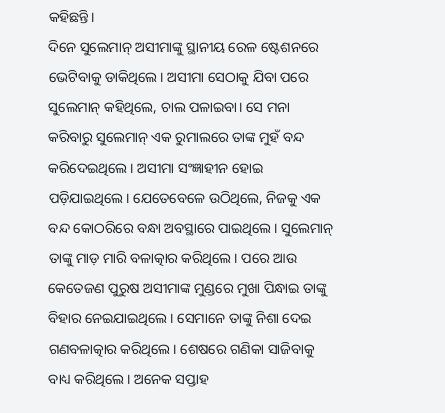କହିଛନ୍ତି।
ଦିନେ ସୁଲେମାନ୍ ଅସୀମାଙ୍କୁ ସ୍ଥାନୀୟ ରେଳ ଷ୍ଟେଶନରେ ଭେଟିବାକୁ ଡାକିଥିଲେ। ଅସୀମା ସେଠାକୁ ଯିବା ପରେ ସୁଲେମାନ୍ କହିଥିଲେ, ଚାଲ ପଳାଇବା। ସେ ମନା କରିବାରୁ ସୁଲେମାନ୍ ଏକ ରୁମାଲରେ ତାଙ୍କ ମୁହଁ ବନ୍ଦ କରିଦେଇଥିଲେ। ଅସୀମା ସଂଜ୍ଞାହୀନ ହୋଇ ପଡ଼ିଯାଇଥିଲେ। ଯେତେବେଳେ ଉଠିଥିଲେ, ନିଜକୁ ଏକ ବନ୍ଦ କୋଠରିରେ ବନ୍ଧା ଅବସ୍ଥାରେ ପାଇଥିଲେ। ସୁଲେମାନ୍ ତାଙ୍କୁ ମାଡ଼ ମାରି ବଳାତ୍କାର କରିଥିଲେ। ପରେ ଆଉ କେତେଜଣ ପୁରୁଷ ଅସୀମାଙ୍କ ମୁଣ୍ଡରେ ମୁଖା ପିନ୍ଧାଇ ତାଙ୍କୁ ବିହାର ନେଇଯାଇଥିଲେ। ସେମାନେ ତାଙ୍କୁ ନିଶା ଦେଇ ଗଣବଳାତ୍କାର କରିଥିଲେ। ଶେଷରେ ଗଣିକା ସାଜିବାକୁ ବାଧ୍ୟ କରିଥିଲେ। ଅନେକ ସପ୍ତାହ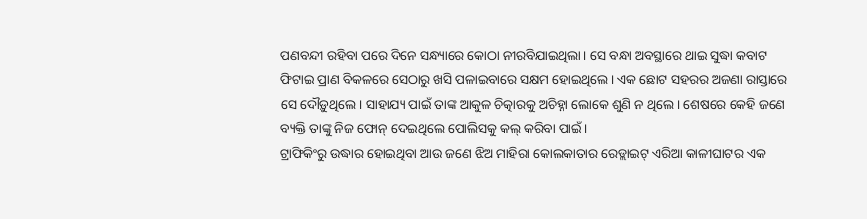ପଣବନ୍ଦୀ ରହିବା ପରେ ଦିନେ ସନ୍ଧ୍ୟାରେ କୋଠା ନୀରବିଯାଇଥିଲା। ସେ ବନ୍ଧା ଅବସ୍ଥାରେ ଥାଇ ସୁଦ୍ଧା କବାଟ ଫିଟାଇ ପ୍ରାଣ ବିକଳରେ ସେଠାରୁ ଖସି ପଳାଇବାରେ ସକ୍ଷମ ହୋଇଥିଲେ। ଏକ ଛୋଟ ସହରର ଅଜଣା ରାସ୍ତାରେ ସେ ଦୌଡ଼ୁଥିଲେ। ସାହାଯ୍ୟ ପାଇଁ ତାଙ୍କ ଆକୁଳ ଚିତ୍କାରକୁ ଅଚିହ୍ନା ଲୋକେ ଶୁଣି ନ ଥିଲେ। ଶେଷରେ କେହି ଜଣେ ବ୍ୟକ୍ତି ତାଙ୍କୁ ନିଜ ଫୋନ୍ ଦେଇଥିଲେ ପୋଲିସକୁ କଲ୍ କରିବା ପାଇଁ।
ଟ୍ରାଫିକିଂରୁ ଉଦ୍ଧାର ହୋଇଥିବା ଆଉ ଜଣେ ଝିଅ ମାହିରା କୋଲକାତାର ରେଡ୍ଲାଇଟ୍ ଏରିଆ କାଳୀଘାଟର ଏକ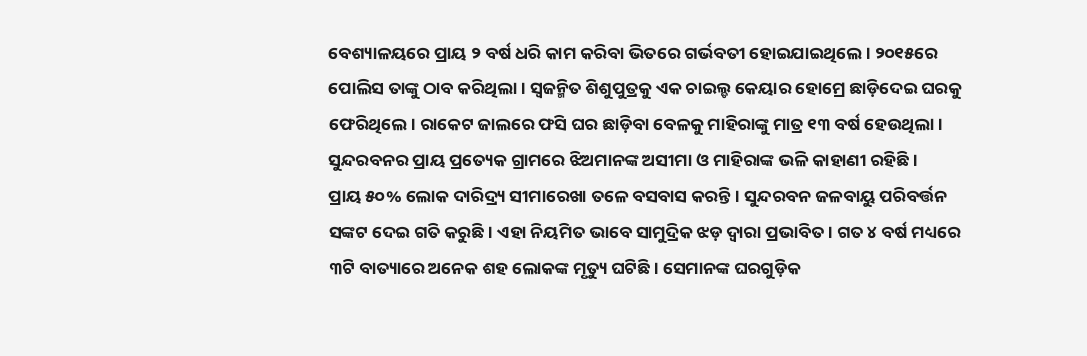ବେଶ୍ୟାଳୟରେ ପ୍ରାୟ ୨ ବର୍ଷ ଧରି କାମ କରିବା ଭିତରେ ଗର୍ଭବତୀ ହୋଇଯାଇଥିଲେ। ୨୦୧୫ରେ ପୋଲିସ ତାଙ୍କୁ ଠାବ କରିଥିଲା। ସ୍ବଜନ୍ମିତ ଶିଶୁପୁତ୍ରକୁ ଏକ ଚାଇଲ୍ଡ କେୟାର ହୋମ୍ରେ ଛାଡ଼ିଦେଇ ଘରକୁ ଫେରିଥିଲେ। ରାକେଟ ଜାଲରେ ଫସି ଘର ଛାଡ଼ିବା ବେଳକୁ ମାହିରାଙ୍କୁ ମାତ୍ର ୧୩ ବର୍ଷ ହେଉଥିଲା। ସୁନ୍ଦରବନର ପ୍ରାୟ ପ୍ରତ୍ୟେକ ଗ୍ରାମରେ ଝିଅମାନଙ୍କ ଅସୀମା ଓ ମାହିରାଙ୍କ ଭଳି କାହାଣୀ ରହିଛି।
ପ୍ରାୟ ୫୦% ଲୋକ ଦାରିଦ୍ର୍ୟ ସୀମାରେଖା ତଳେ ବସବାସ କରନ୍ତି। ସୁନ୍ଦରବନ ଜଳବାୟୁ ପରିବର୍ତ୍ତନ ସଙ୍କଟ ଦେଇ ଗତି କରୁଛି। ଏହା ନିୟମିତ ଭାବେ ସାମୁଦ୍ରିକ ଝଡ଼ ଦ୍ୱାରା ପ୍ରଭାବିତ। ଗତ ୪ ବର୍ଷ ମଧ୍ୟରେ ୩ଟି ବାତ୍ୟାରେ ଅନେକ ଶହ ଲୋକଙ୍କ ମୃତ୍ୟୁ ଘଟିଛି। ସେମାନଙ୍କ ଘରଗୁଡ଼ିକ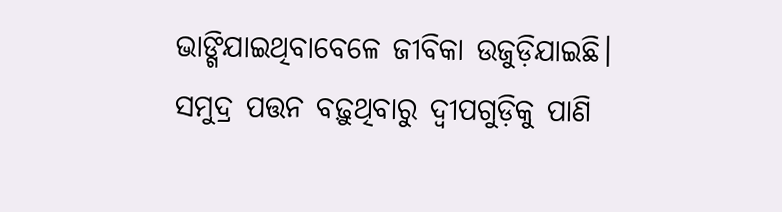ଭାଙ୍ଗିଯାଇଥିବାବେଳେ ଜୀବିକା ଉଜୁଡ଼ିଯାଇଛି। ସମୁଦ୍ର ପତ୍ତନ ବଢ଼ୁଥିବାରୁ ଦ୍ୱୀପଗୁଡ଼ିକୁ ପାଣି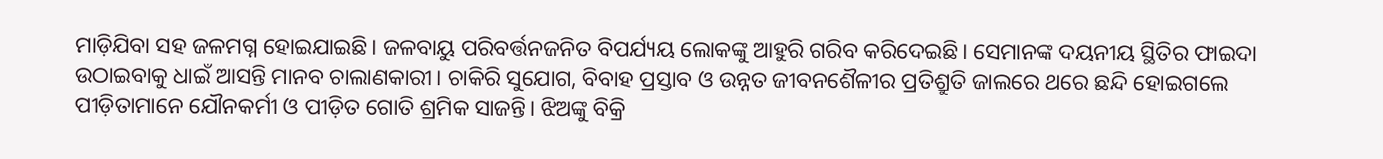ମାଡ଼ିଯିବା ସହ ଜଳମଗ୍ନ ହୋଇଯାଇଛି। ଜଳବାୟୁ ପରିବର୍ତ୍ତନଜନିତ ବିପର୍ଯ୍ୟୟ ଲୋକଙ୍କୁ ଆହୁରି ଗରିବ କରିଦେଇଛି। ସେମାନଙ୍କ ଦୟନୀୟ ସ୍ଥିତିର ଫାଇଦା ଉଠାଇବାକୁ ଧାଇଁ ଆସନ୍ତି ମାନବ ଚାଲାଣକାରୀ। ଚାକିରି ସୁଯୋଗ, ବିବାହ ପ୍ରସ୍ତାବ ଓ ଉନ୍ନତ ଜୀବନଶୈଳୀର ପ୍ରତିଶ୍ରୁତି ଜାଲରେ ଥରେ ଛନ୍ଦି ହୋଇଗଲେ ପୀଡ଼ିତାମାନେ ଯୌନକର୍ମୀ ଓ ପୀଡ଼ିତ ଗୋତି ଶ୍ରମିକ ସାଜନ୍ତି। ଝିଅଙ୍କୁ ବିକ୍ରି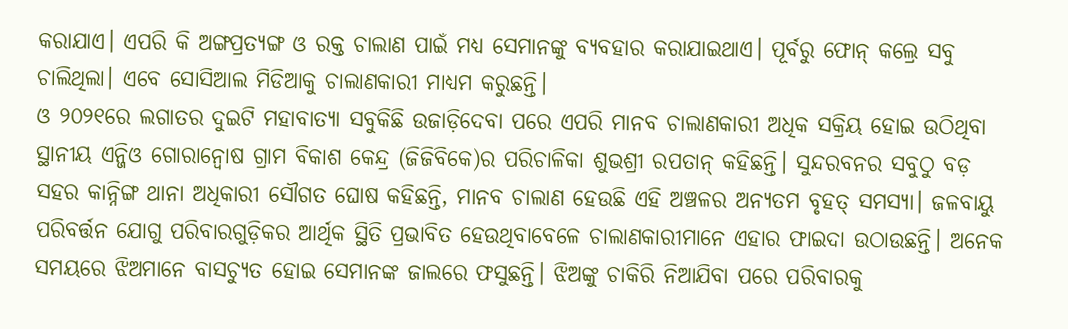କରାଯାଏ। ଏପରି କି ଅଙ୍ଗପ୍ରତ୍ୟଙ୍ଗ ଓ ରକ୍ତ ଚାଲାଣ ପାଇଁ ମଧ୍ୟ ସେମାନଙ୍କୁ ବ୍ୟବହାର କରାଯାଇଥାଏ। ପୂର୍ବରୁ ଫୋନ୍ କଲ୍ରେ ସବୁ ଚାଲିଥିଲା। ଏବେ ସୋସିଆଲ ମିଡିଆକୁ ଚାଲାଣକାରୀ ମାଧ୍ୟମ କରୁଛନ୍ତି।
ଓ ୨୦୨୧ରେ ଲଗାତର ଦୁଇଟି ମହାବାତ୍ୟା ସବୁକିଛି ଉଜାଡ଼ିଦେବା ପରେ ଏପରି ମାନବ ଚାଲାଣକାରୀ ଅଧିକ ସକ୍ରିୟ ହୋଇ ଉଠିଥିବା ସ୍ଥାନୀୟ ଏନ୍ଜିଓ ଗୋରାନ୍ବୋଷ ଗ୍ରାମ ବିକାଶ କେନ୍ଦ୍ର (ଜିଜିବିକେ)ର ପରିଚାଳିକା ଶୁଭଶ୍ରୀ ରପତାନ୍ କହିଛନ୍ତି। ସୁନ୍ଦରବନର ସବୁଠୁ ବଡ଼ ସହର କାନ୍ନିଙ୍ଗ ଥାନା ଅଧିକାରୀ ସୌଗତ ଘୋଷ କହିଛନ୍ତି, ମାନବ ଚାଲାଣ ହେଉଛି ଏହି ଅଞ୍ଚଳର ଅନ୍ୟତମ ବୃହତ୍ ସମସ୍ୟା। ଜଳବାୟୁ ପରିବର୍ତ୍ତନ ଯୋଗୁ ପରିବାରଗୁଡ଼ିକର ଆର୍ଥିକ ସ୍ଥିତି ପ୍ରଭାବିତ ହେଉଥିବାବେଳେ ଚାଲାଣକାରୀମାନେ ଏହାର ଫାଇଦା ଉଠାଉଛନ୍ତି। ଅନେକ ସମୟରେ ଝିଅମାନେ ବାସଚ୍ୟୁତ ହୋଇ ସେମାନଙ୍କ ଜାଲରେ ଫସୁଛନ୍ତି। ଝିଅଙ୍କୁ ଚାକିରି ନିଆଯିବା ପରେ ପରିବାରକୁ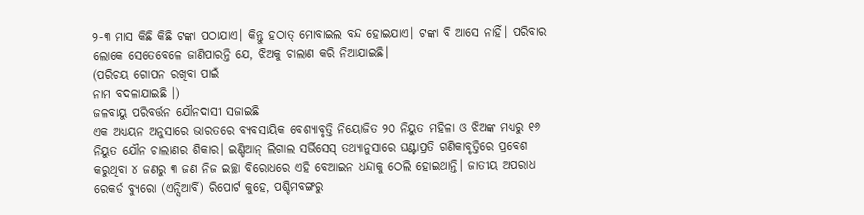୨-୩ ମାସ କିଛି କିଛି ଟଙ୍କା ପଠାଯାଏ। କିନ୍ତୁ ହଠାତ୍ ମୋବାଇଲ ବନ୍ଦ ହୋଇଯାଏ। ଟଙ୍କା ବି ଆସେ ନାହିଁ। ପରିବାର ଲୋକେ ସେତେବେଳେ ଜାଣିପାରନ୍ତି ଯେ, ଝିଅକୁ ଚାଲାଣ କରି ନିଆଯାଇଛି।
(ପରିଚୟ ଗୋପନ ରଖିବା ପାଇଁ
ନାମ ବଦଳାଯାଇଛି ।)
ଜଳବାୟୁ ପରିବର୍ତ୍ତନ ଯୌନଦାସୀ ସଜାଇଛି
ଏକ ଅଧ୍ୟୟନ ଅନୁସାରେ ଭାରତରେ ବ୍ୟବସାୟିକ ବେଶ୍ୟାବୃତ୍ତି ନିୟୋଜିତ ୨୦ ନିୟୁତ ମହିଳା ଓ ଝିଅଙ୍କ ମଧ୍ୟରୁ ୧୬ ନିୟୁତ ଯୌନ ଚାଲାଣର ଶିକାର। ଇଣ୍ଡିଆନ୍ ଲିଗାଲ ସର୍ଭିସେସ୍ ତଥ୍ୟାନୁସାରେ ଘଣ୍ଟାପ୍ରତି ଗଣିକାବୃତ୍ତିରେ ପ୍ରବେଶ କରୁଥିବା ୪ ଜଣରୁ ୩ ଜଣ ନିଜ ଇଚ୍ଛା ବିରୋଧରେ ଏହି ବେଆଇନ ଧନ୍ଦାକୁ ଠେଲି ହୋଇଥାନ୍ତି। ଜାତୀୟ ଅପରାଧ ରେକର୍ଡ ବ୍ୟୁରୋ (ଏନ୍ସିଆର୍ବି) ରିପୋର୍ଟ କୁହେ, ପଶ୍ଚିମବଙ୍ଗରୁ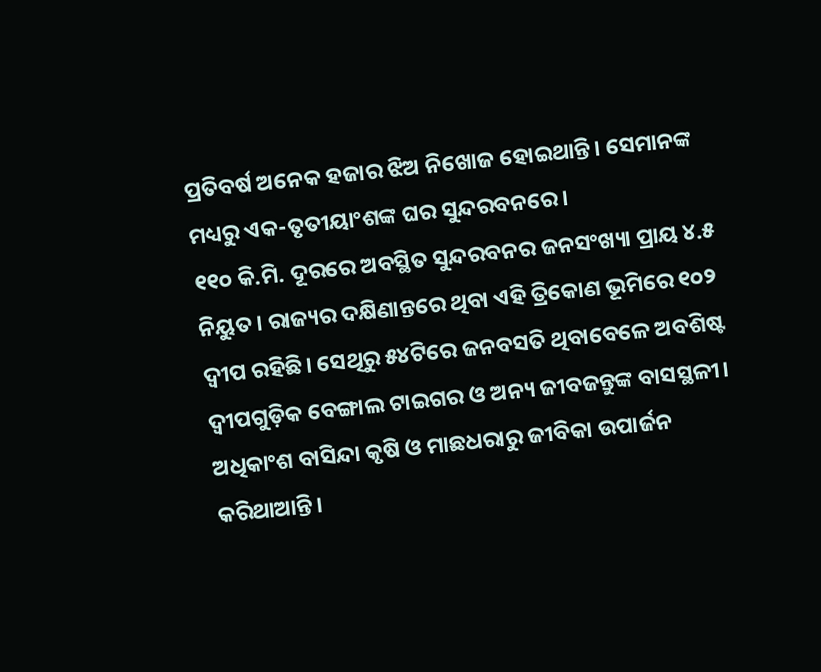ପ୍ରତିବର୍ଷ ଅନେକ ହଜାର ଝିଅ ନିଖୋଜ ହୋଇଥାନ୍ତି। ସେମାନଙ୍କ ମଧ୍ୟରୁ ଏକ-ତୃତୀୟାଂଶଙ୍କ ଘର ସୁନ୍ଦରବନରେ।
୧୧୦ କି.ମି. ଦୂରରେ ଅବସ୍ଥିତ ସୁନ୍ଦରବନର ଜନସଂଖ୍ୟା ପ୍ରାୟ ୪.୫ ନିୟୁତ। ରାଜ୍ୟର ଦକ୍ଷିଣାନ୍ତରେ ଥିବା ଏହି ତ୍ରିକୋଣ ଭୂମିରେ ୧୦୨ ଦ୍ୱୀପ ରହିଛି। ସେଥିରୁ ୫୪ଟିରେ ଜନବସତି ଥିବାବେଳେ ଅବଶିଷ୍ଟ ଦ୍ୱୀପଗୁଡ଼ିକ ବେଙ୍ଗାଲ ଟାଇଗର ଓ ଅନ୍ୟ ଜୀବଜନ୍ତୁଙ୍କ ବାସସ୍ଥଳୀ।
ଅଧିକାଂଶ ବାସିନ୍ଦା କୃଷି ଓ ମାଛଧରାରୁ ଜୀବିକା ଉପାର୍ଜନ କରିଥାଆନ୍ତି।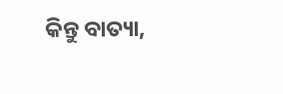କିନ୍ତୁ ବାତ୍ୟା,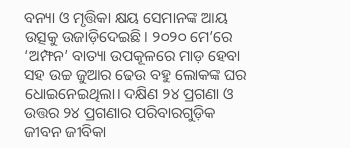ବନ୍ୟା ଓ ମୃତ୍ତିକା କ୍ଷୟ ସେମାନଙ୍କ ଆୟ ଉତ୍ସକୁ ଉଜାଡ଼ିଦେଇଛି। ୨୦୨୦ ମେ’ରେ ‘ଅମ୍ଫନ’ ବାତ୍ୟା ଉପକୂଳରେ ମାଡ଼ ହେବା ସହ ଉଚ୍ଚ ଜୁଆର ଢେଉ ବହୁ ଲୋକଙ୍କ ଘର ଧୋଇନେଇଥିଲା। ଦକ୍ଷିଣ ୨୪ ପ୍ରଗଣା ଓ ଉତ୍ତର ୨୪ ପ୍ରଗଣାର ପରିବାରଗୁଡ଼ିକ ଜୀବନ ଜୀବିକା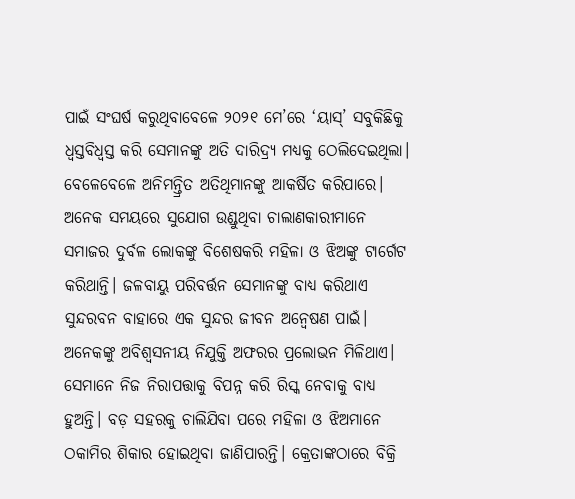ପାଇଁ ସଂଘର୍ଷ କରୁଥିବାବେଳେ ୨୦୨୧ ମେ’ରେ ‘ୟାସ୍’ ସବୁକିଛିକୁ ଧ୍ୱସ୍ତବିଧ୍ୱସ୍ତ କରି ସେମାନଙ୍କୁ ଅତି ଦାରିଦ୍ର୍ୟ ମଧ୍ୟକୁ ଠେଲିଦେଇଥିଲା।
ବେଳେବେଳେ ଅନିମନ୍ତ୍ରିତ ଅତିଥିମାନଙ୍କୁ ଆକର୍ଷିତ କରିପାରେ। ଅନେକ ସମୟରେ ସୁଯୋଗ ଉଣ୍ଡୁଥିବା ଚାଲାଣକାରୀମାନେ ସମାଜର ଦୁର୍ବଳ ଲୋକଙ୍କୁ ବିଶେଷକରି ମହିଳା ଓ ଝିଅଙ୍କୁ ଟାର୍ଗେଟ କରିଥାନ୍ତି। ଜଳବାୟୁ ପରିବର୍ତ୍ତନ ସେମାନଙ୍କୁ ବାଧ୍ୟ କରିଥାଏ ସୁନ୍ଦରବନ ବାହାରେ ଏକ ସୁନ୍ଦର ଜୀବନ ଅନ୍ବେଷଣ ପାଇଁ। ଅନେକଙ୍କୁ ଅବିଶ୍ୱସନୀୟ ନିଯୁକ୍ତି ଅଫରର ପ୍ରଲୋଭନ ମିଳିଥାଏ। ସେମାନେ ନିଜ ନିରାପତ୍ତାକୁ ବିପନ୍ନ କରି ରିସ୍କ ନେବାକୁ ବାଧ୍ୟ ହୁଅନ୍ତି। ବଡ଼ ସହରକୁ ଚାଲିଯିବା ପରେ ମହିଳା ଓ ଝିଅମାନେ ଠକାମିର ଶିକାର ହୋଇଥିବା ଜାଣିପାରନ୍ତି। କ୍ରେତାଙ୍କଠାରେ ବିକ୍ରି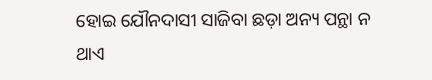ହୋଇ ଯୌନଦାସୀ ସାଜିବା ଛଡ଼ା ଅନ୍ୟ ପନ୍ଥା ନ ଥାଏ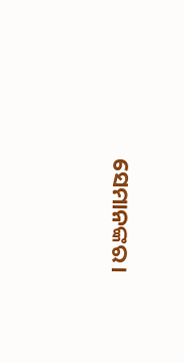ସେମାନଙ୍କର।